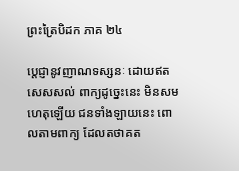ព្រះត្រៃបិដក ភាគ ២៤

ប្តេជ្ញានូវញាណទស្សនៈ ដោយឥតសេសសល់ ពាក្យដូច្នេះនេះ មិនសមហេតុឡើយ ជនទាំងឡាយនេះ ពោលតាមពាក្យ ដែលតថាគត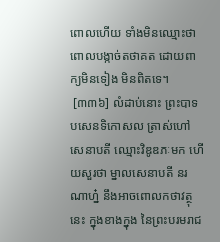ពោលហើយ ទាំងមិនឈ្មោះថា ពោលបង្កាច់តថាគត ដោយពាក្យមិនទៀង មិនពិតទេ។
 [៣៣៦] លំដាប់នោះ ព្រះបាទបសេនទិកោសល ត្រាស់ហៅសេនាបតី ឈ្មោះវិឌូឌភៈមក ហើយសួរថា ម្នាលសេនាបតី នរណាហ្ន៎ នឹងអាចពោលកថាវត្ថុនេះ ក្នុងខាងក្នុង នៃព្រះបរមរាជ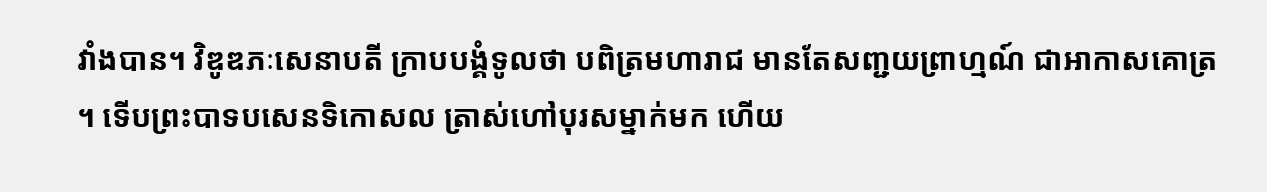វាំងបាន។ វិឌូឌភៈសេនាបតី ក្រាបបង្គំទូលថា បពិត្រមហារាជ មានតែសញ្ជយព្រាហ្មណ៍ ជាអាកាសគោត្រ។ ទើបព្រះបាទបសេនទិកោសល ត្រាស់ហៅបុរសម្នាក់មក ហើយ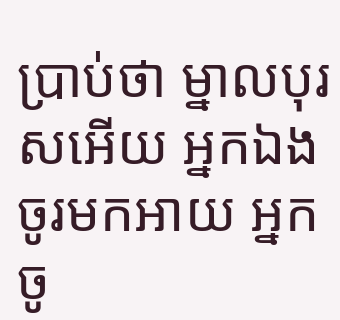ប្រាប់ថា ម្នាលបុរសអើយ អ្នកឯងចូរមកអាយ អ្នកចូ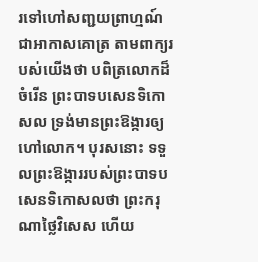រទៅហៅសញ្ជយព្រាហ្មណ៍ ជាអាកាសគោត្រ តាមពាក្យរបស់យើងថា បពិត្រលោកដ៏ចំរើន ព្រះបាទបសេនទិកោសល ទ្រង់មានព្រះឱង្ការឲ្យហៅលោក។ បុរសនោះ ទទួលព្រះឱង្ការរបស់ព្រះបាទបសេនទិកោសលថា ព្រះករុណាថ្លៃវិសេស ហើយ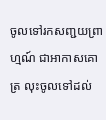ចូលទៅរកសញ្ជយព្រាហ្មណ៍ ជាអាកាសគោត្រ លុះចូលទៅដល់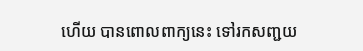ហើយ បានពោលពាក្យនេះ ទៅរកសញ្ជយ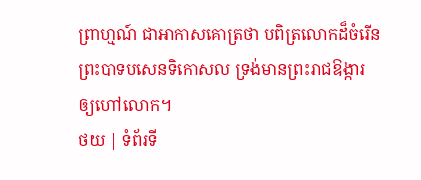ព្រាហ្មណ៍ ជាអាកាសគោត្រថា បពិត្រលោកដ៏ចំរើន ព្រះបាទបសេនទិកោសល ទ្រង់មានព្រះរាជឱង្ការឲ្យហៅលោក។
ថយ | ទំព័រទី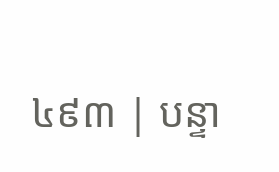៤៩៣ | បន្ទា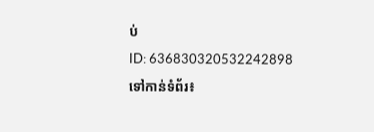ប់
ID: 636830320532242898
ទៅកាន់ទំព័រ៖